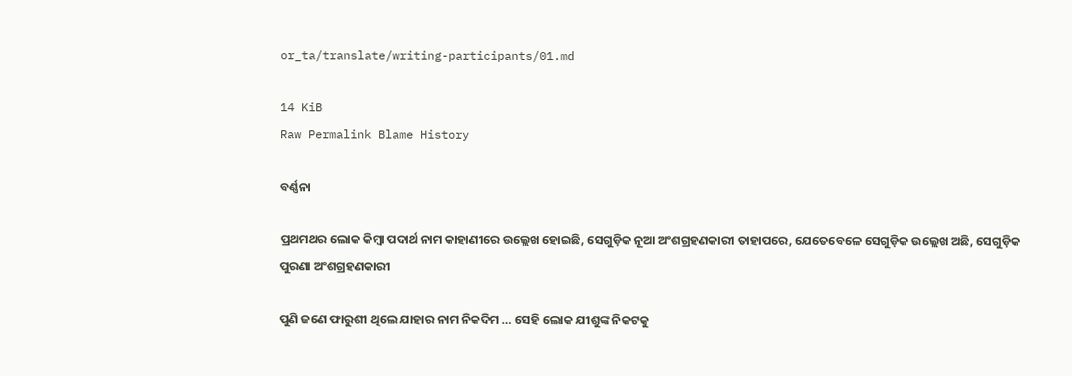or_ta/translate/writing-participants/01.md

14 KiB
Raw Permalink Blame History

ବର୍ଣ୍ଣନା

ପ୍ରଥମଥର ଲୋକ କିମ୍ବା ପଦାର୍ଥ ନାମ କାହାଣୀରେ ଉଲ୍ଲେଖ ହୋଇଛି, ସେଗୁଡ଼ିକ ନୂଆ ଅଂଶଗ୍ରହଣକାରୀ ତାହାପରେ, ଯେତେବେଳେ ସେଗୁଡ଼ିକ ଉଲ୍ଲେଖ ଅଛି, ସେଗୁଡ଼ିକ ପୁରଣା ଅଂଶଗ୍ରହଣକାରୀ

ପୁଣି ଜଣେ ଫାରୁଶୀ ଥିଲେ ଯାହାର ନାମ ନିକଦିମ … ସେହି ଲୋକ ଯୀଶୁଙ୍କ ନିକଟକୁ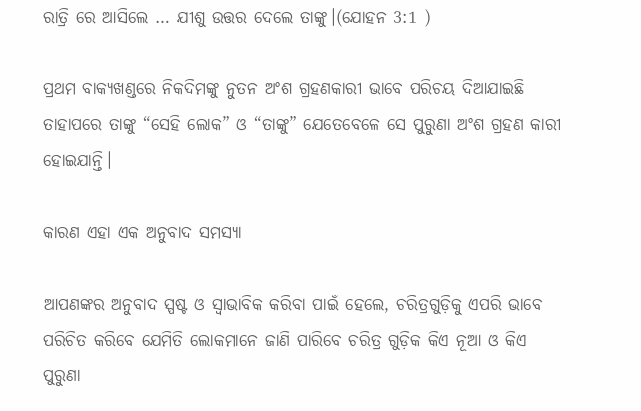ରାତ୍ରି ରେ ଆସିଲେ … ଯୀଶୁ ଉତ୍ତର ଦେଲେ ତାଙ୍କୁ।(ଯୋହନ 3:1 )

ପ୍ରଥମ ବାକ୍ୟଖଣ୍ଡରେ ନିକଦିମଙ୍କୁ ନୁତନ ଅଂଶ ଗ୍ରହଣକାରୀ ଭାବେ ପରିଚୟ ଦିଆଯାଇଛି ତାହାପରେ ତାଙ୍କୁ “ସେହି ଲୋକ” ଓ “ତାଙ୍କୁ” ଯେତେବେଳେ ସେ ପୁରୁଣା ଅଂଶ ଗ୍ରହଣ କାରୀ ହୋଇଯାନ୍ତି।

କାରଣ ଏହା ଏକ ଅନୁବାଦ ସମସ୍ୟା

ଆପଣଙ୍କର ଅନୁବାଦ ସ୍ପଷ୍ଟ ଓ ସ୍ୱାଭାବିକ କରିବା ପାଇଁ ହେଲେ, ଚରିତ୍ରଗୁଡ଼ିକୁ ଏପରି ଭାବେ ପରିଚିତ କରିବେ ଯେମିତି ଲୋକମାନେ ଜାଣି ପାରିବେ ଚରିତ୍ର ଗୁଡ଼ିକ କିଏ ନୂଆ ଓ କିଏ ପୁରୁଣା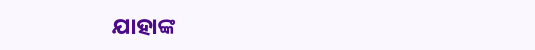ଯାହାଙ୍କ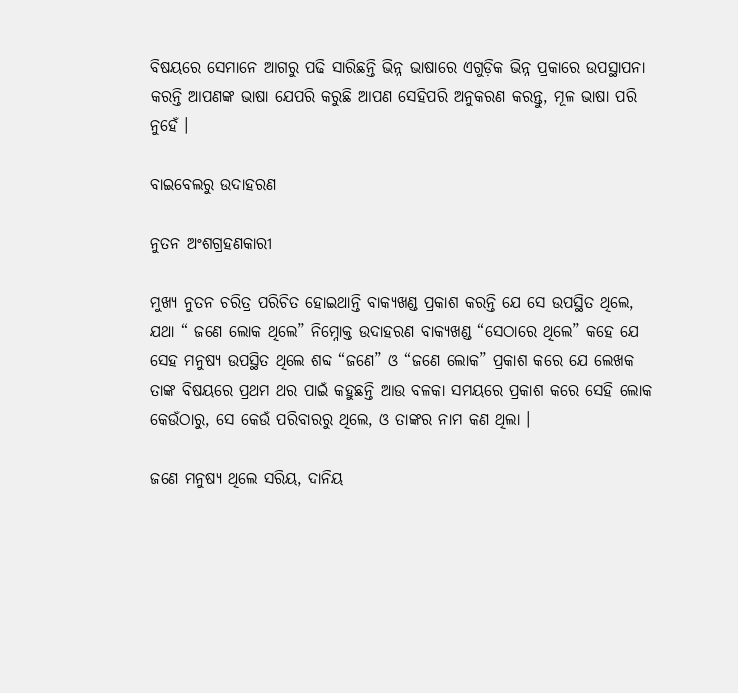ବିଷୟରେ ସେମାନେ ଆଗରୁ ପଢି ସାରିଛନ୍ତି ଭିନ୍ନ ଭାଷାରେ ଏଗୁଡ଼ିକ ଭିନ୍ନ ପ୍ରକାରେ ଉପସ୍ଥାପନା କରନ୍ତି ଆପଣଙ୍କ ଭାଷା ଯେପରି କରୁଛି ଆପଣ ସେହିପରି ଅନୁକରଣ କରନ୍ତୁ, ମୂଳ ଭାଷା ପରି ନୁହେଁ ।

ବାଇବେଲରୁ ଉଦାହରଣ

ନୁତନ ଅଂଶଗ୍ରହଣକାରୀ

ମୁଖ୍ୟ ନୁତନ ଚରିତ୍ର ପରିଚିତ ହୋଇଥାନ୍ତି ବାକ୍ୟଖଣ୍ଡ ପ୍ରକାଶ କରନ୍ତି ଯେ ସେ ଉପସ୍ଥିତ ଥିଲେ, ଯଥା “ ଜଣେ ଲୋକ ଥିଲେ” ନିମ୍ନୋକ୍ତ ଉଦାହରଣ ବାକ୍ୟଖଣ୍ଡ “ସେଠାରେ ଥିଲେ” କହେ ଯେ ସେହ ମନୁଷ୍ୟ ଉପସ୍ଥିତ ଥିଲେ ଶବ୍ଦ “ଜଣେ” ଓ “ଜଣେ ଲୋକ” ପ୍ରକାଶ କରେ ଯେ ଲେଖକ ତାଙ୍କ ବିଷୟରେ ପ୍ରଥମ ଥର ପାଇଁ କହୁଛନ୍ତି ଆଉ ବଳକା ସମୟରେ ପ୍ରକାଶ କରେ ସେହି ଲୋକ କେଉଁଠାରୁ, ସେ କେଉଁ ପରିବାରରୁ ଥିଲେ, ଓ ତାଙ୍କର ନାମ କଣ ଥିଲା ।

ଜଣେ ମନୁଷ୍ୟ ଥିଲେ ସରିୟ, ଦାନିୟ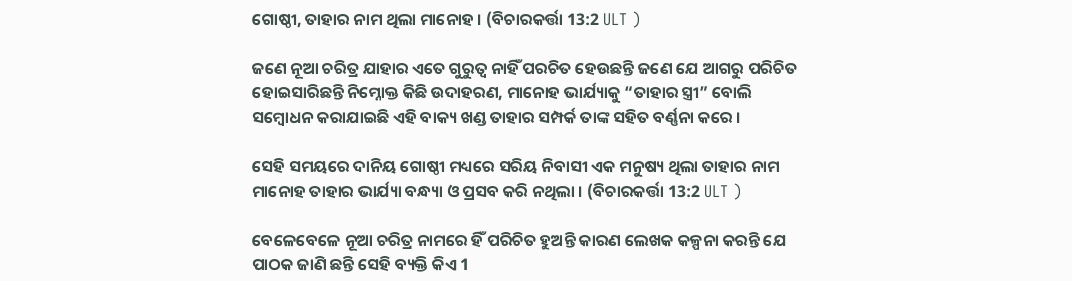ଗୋଷ୍ଠୀ, ତାହାର ନାମ ଥିଲା ମାନୋହ । (ବିଚାରକର୍ତ୍ତା 13:2 ULT )

ଜଣେ ନୂଆ ଚରିତ୍ର ଯାହାର ଏତେ ଗୁରୁତ୍ବ ନାହିଁ ପରଚିତ ହେଉଛନ୍ତି ଜଣେ ଯେ ଆଗରୁ ପରିଚିତ ହୋଇସାରିଛନ୍ତି ନିମ୍ନୋକ୍ତ କିଛି ଉଦାହରଣ, ମାନୋହ ଭାର୍ଯ୍ୟାକୁ “ତାହାର ସ୍ତ୍ରୀ” ବୋଲି ସମ୍ବୋଧନ କରାଯାଇଛି ଏହି ବାକ୍ୟ ଖଣ୍ଡ ତାହାର ସମ୍ପର୍କ ତାଙ୍କ ସହିତ ବର୍ଣ୍ଣନା କରେ ।

ସେହି ସମୟରେ ଦାନିୟ ଗୋଷ୍ଠୀ ମଧ୍ୟରେ ସରିୟ ନିବାସୀ ଏକ ମନୁଷ୍ୟ ଥିଲା ତାହାର ନାମ ମାନୋହ ତାହାର ଭାର୍ଯ୍ୟା ବନ୍ଧ୍ୟା ଓ ପ୍ରସବ କରି ନଥିଲା । (ବିଚାରକର୍ତ୍ତା 13:2 ULT )

ବେଳେବେଳେ ନୂଆ ଚରିତ୍ର ନାମରେ ହିଁ ପରିଚିତ ହୁଅନ୍ତି କାରଣ ଲେଖକ କଳ୍ପନା କରନ୍ତି ଯେ ପାଠକ ଜାଣି ଛନ୍ତି ସେହି ବ୍ୟକ୍ତି କିଏ 1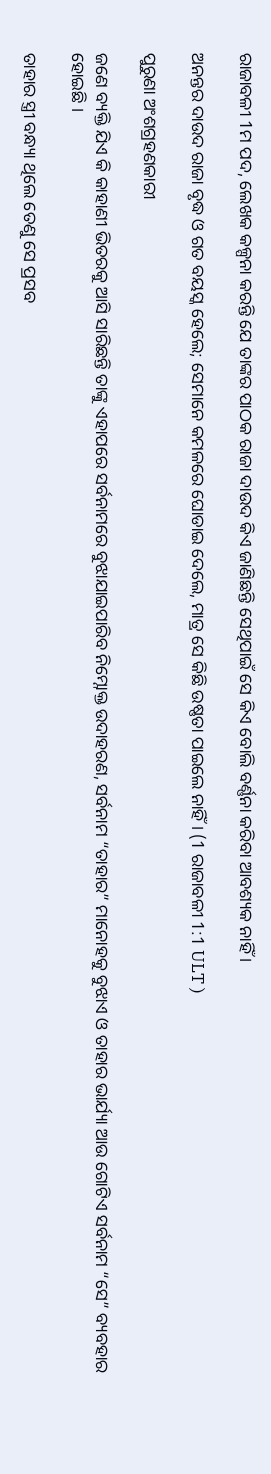ରାଜାବଳୀ 1ମ ପଦ, ଲେଖକ କଳ୍ପନା କରନ୍ତି ଯେ ତାଙ୍କର ପାଠକ ରାଜା ଦାଉଦ କିଏ ଜାଣିଛନ୍ତି ସେଥିପାଇଁ ସେ କିଏ ବୋଲି ବର୍ଣ୍ଣନା କରିବା ଆବଶ୍ୟକ ନାହିଁ ।

ଅନନ୍ତର ଦାଉଦ ରାଜା ବୃଦ୍ଧ ଓ ଗତ ବୟସ୍କ ହେଲେ; ସେମାନେ କମଳରେ ଘୋଡାଇ ଦେଲେ, ମାତ୍ର ସେ କିଛି ଉଷ୍ଣତା ପାଇଲେ ନାହିଁ । (1 ରାଜାବଳୀ 1:1 ULT )

ପୁରୁଣା ଅଂଶଗ୍ରହଣକାରୀ

ଜଣେ ବ୍ୟକ୍ତି ଯିଏ କି କାହାଣୀ ଭିତରକୁ ଆସି ସାରିଛନ୍ତି ତାଙ୍କୁ ଏହାପରେ ସର୍ବନାମରେ ବୁଝାଯାଇପାରିବ ନିମ୍ନୋକ୍ତ ଉଦାହରଣ, ସର୍ବନାମ “ତାହାର” ମାନୋହକୁ ବୁଝାଏ ଓ ତାହାର ଭାର୍ଯ୍ୟା ଆଉ ଗୋଟିଏ ସର୍ବନାମ “ସେ” ବ୍ୟବହାର ହୋଇଛି ।

ତାହାର ସ୍ତ୍ରୀ ବନ୍ଧ୍ୟା ଥିଲେ ତେଣୁ ସେ ପ୍ରସବ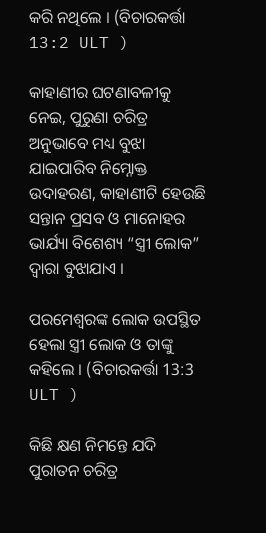କରି ନଥିଲେ । (ବିଚାରକର୍ତ୍ତା 13:2 ULT )

କାହାଣୀର ଘଟଣାବଳୀକୁ ନେଇ, ପୁରୁଣା ଚରିତ୍ର ଅନୁଭାବେ ମଧ୍ୟ ବୁଝା ଯାଇପାରିବ ନିମ୍ନୋକ୍ତ ଉଦାହରଣ, କାହାଣୀଟି ହେଉଛି ସନ୍ତାନ ପ୍ରସବ ଓ ମାନୋହର ଭାର୍ଯ୍ୟା ବିଶେଶ୍ୟ “ସ୍ତ୍ରୀ ଲୋକ” ଦ୍ଵାରା ବୁଝାଯାଏ ।

ପରମେଶ୍ଵରଙ୍କ ଲୋକ ଉପସ୍ଥିତ ହେଲା ସ୍ତ୍ରୀ ଲୋକ ଓ ତାଙ୍କୁ କହିଲେ । (ବିଚାରକର୍ତ୍ତା 13:3 ULT )

କିଛି କ୍ଷଣ ନିମନ୍ତେ ଯଦି ପୁରାତନ ଚରିତ୍ର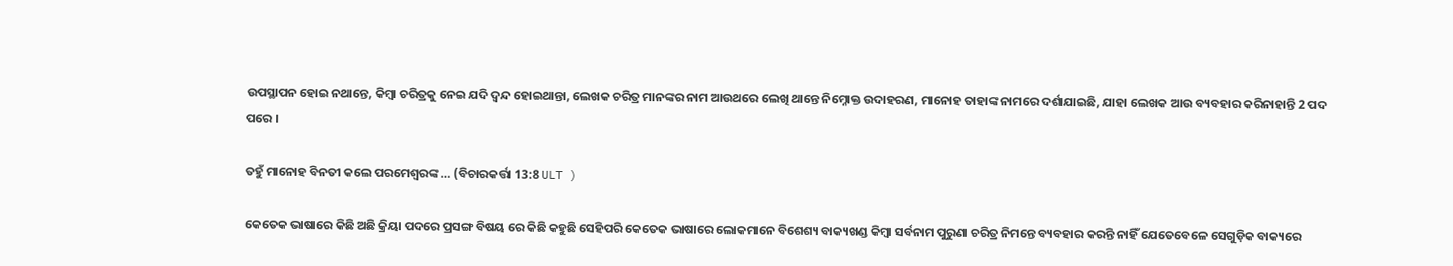ଉପସ୍ଥାପନ ହୋଇ ନଥାନ୍ତେ, କିମ୍ବା ଚରିତ୍ରକୁ ନେଇ ଯଦି ଦ୍ଵନ୍ଦ ହୋଇଥାନ୍ତା, ଲେଖକ ଚରିତ୍ର ମାନଙ୍କର ନାମ ଆଉଥରେ ଲେଖି ଥାନ୍ତେ ନିମ୍ନୋକ୍ତ ଉଦାହରଣ, ମାନୋହ ତାହାଙ୍କ ନାମରେ ଦର୍ଶାଯାଇଛି, ଯାହା ଲେଖକ ଆଉ ବ୍ୟବହାର କରିନାହାନ୍ତି 2 ପଦ ପରେ ।

ତହୁଁ ମାନୋହ ବିନତୀ କଲେ ପରମେଶ୍ଵରଙ୍କ … (ବିଚାରକର୍ତ୍ତା 13:8 ULT )

କେତେକ ଭାଷାରେ କିଛି ଅଛି କ୍ରିୟା ପଦରେ ପ୍ରସଙ୍ଗ ବିଷୟ ରେ କିଛି କହୁଛି ସେହିପରି କେତେକ ଭାଷାରେ ଲୋକମାନେ ବିଶେଶ୍ୟ ବାକ୍ୟଖଣ୍ଡ କିମ୍ବା ସର୍ବନାମ ପୁରୁଣା ଚରିତ୍ର ନିମନ୍ତେ ବ୍ୟବହାର କରନ୍ତି ନାହିଁ ଯେତେବେଳେ ସେଗୁଡ଼ିକ ବାକ୍ୟରେ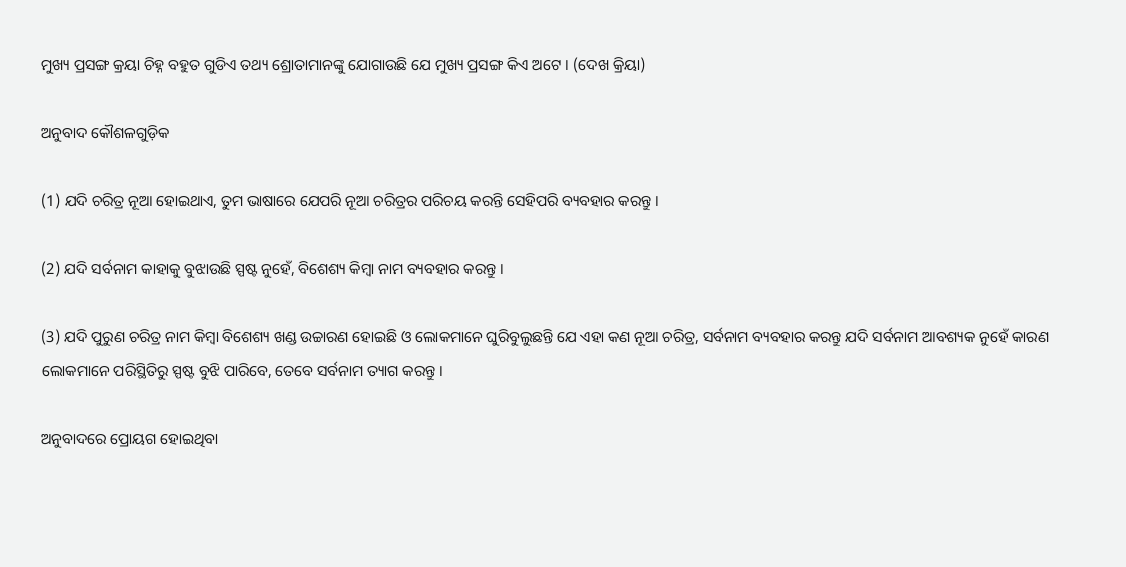ମୁଖ୍ୟ ପ୍ରସଙ୍ଗ କ୍ରୟା ଚିହ୍ନ ବହୁତ ଗୁଡିଏ ତଥ୍ୟ ଶ୍ରୋତାମାନଙ୍କୁ ଯୋଗାଉଛି ଯେ ମୁଖ୍ୟ ପ୍ରସଙ୍ଗ କିଏ ଅଟେ । (ଦେଖ କ୍ରିୟା)

ଅନୁବାଦ କୌଶଳଗୁଡ଼ିକ

(1) ଯଦି ଚରିତ୍ର ନୂଆ ହୋଇଥାଏ, ତୁମ ଭାଷାରେ ଯେପରି ନୂଆ ଚରିତ୍ରର ପରିଚୟ କରନ୍ତି ସେହିପରି ବ୍ୟବହାର କରନ୍ତୁ ।

(2) ଯଦି ସର୍ବନାମ କାହାକୁ ବୁଝାଉଛି ସ୍ପଷ୍ଟ ନୁହେଁ, ବିଶେଶ୍ୟ କିମ୍ବା ନାମ ବ୍ୟବହାର କରନ୍ତୁ ।

(3) ଯଦି ପୁରୁଣ ଚରିତ୍ର ନାମ କିମ୍ବା ବିଶେଶ୍ୟ ଖଣ୍ଡ ଉଚ୍ଚାରଣ ହୋଇଛି ଓ ଲୋକମାନେ ଘୁରିବୁଲୁଛନ୍ତି ଯେ ଏହା କଣ ନୂଆ ଚରିତ୍ର, ସର୍ବନାମ ବ୍ୟବହାର କରନ୍ତୁ ଯଦି ସର୍ବନାମ ଆବଶ୍ୟକ ନୁହେଁ କାରଣ ଲୋକମାନେ ପରିସ୍ଥିତିରୁ ସ୍ପଷ୍ଟ ବୁଝି ପାରିବେ, ତେବେ ସର୍ବନାମ ତ୍ୟାଗ କରନ୍ତୁ ।

ଅନୁବାଦରେ ପ୍ରୋୟଗ ହୋଇଥିବା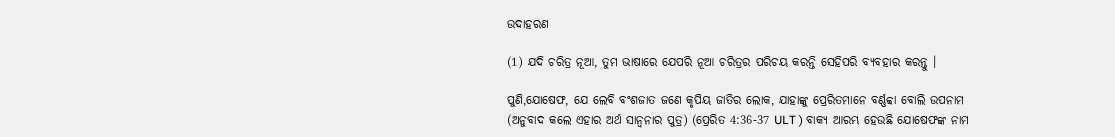ଉଦାହରଣ

(1) ଯଦି ଚରିତ୍ର ନୂଆ, ତୁମ ଭାଷାରେ ଯେପରି ନୂଆ ଚରିତ୍ରର ପରିଚୟ କରନ୍ତି ସେହିପରି ବ୍ୟବହାର କରନ୍ତୁ ।

ପୁଣି,ଯୋଷେଫ, ଯେ ଲେବି ବଂଶଜାତ ଜଣେ କୃପିୟ ଜାତିର ଲୋକ, ଯାହାଙ୍କୁ ପ୍ରେରିତମାନେ ବର୍ଣ୍ଣବ୍ବା ବୋଲି ଉପନାମ (ଅନୁବାଦ କଲେ ଏହାର ଅର୍ଥ ସାନ୍ୱନାର ପୁତ୍ର) (ପ୍ରେରିତ 4:36-37 ULT ) ବାକ୍ୟ ଆରମ୍ଭ ହେଉଛି ଯୋଷେଫଙ୍କ ନାମ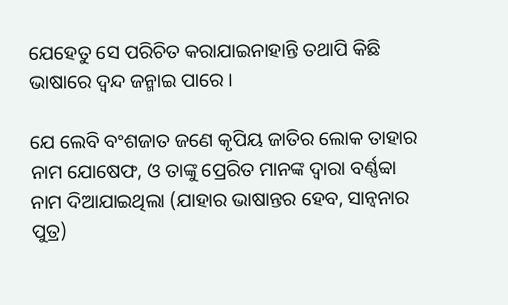ଯେହେତୁ ସେ ପରିଚିତ କରାଯାଇନାହାନ୍ତି ତଥାପି କିଛି ଭାଷାରେ ଦ୍ଵନ୍ଦ ଜନ୍ମାଇ ପାରେ ।

ଯେ ଲେବି ବଂଶଜାତ ଜଣେ କୃପିୟ ଜାତିର ଲୋକ ତାହାର ନାମ ଯୋଷେଫ, ଓ ତାଙ୍କୁ ପ୍ରେରିତ ମାନଙ୍କ ଦ୍ଵାରା ବର୍ଣ୍ଣବ୍ବା ନାମ ଦିଆଯାଇଥିଲା (ଯାହାର ଭାଷାନ୍ତର ହେବ, ସାନ୍ୱନାର ପୁତ୍ର)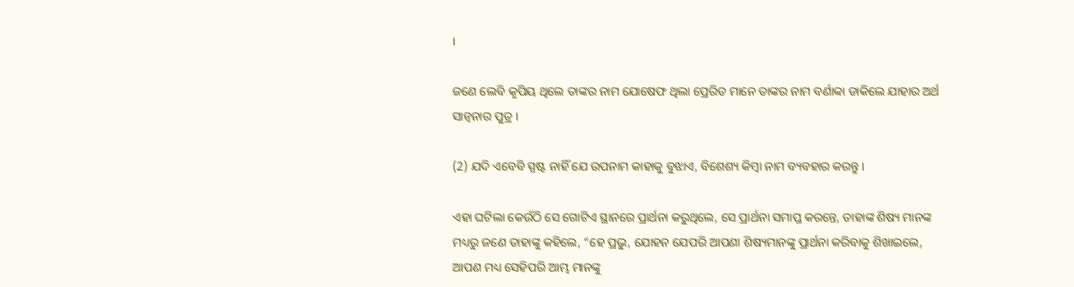।

ଜଣେ ଲେବି କୃପିୟ ଥିଲେ ତାଙ୍କର ନାମ ଯୋଷେଫ ଥିଲା ପ୍ରେରିତ ମାନେ ତାଙ୍କର ନାମ ବର୍ଣାବ୍ବା ଡାକିଲେ ଯାହାର ଅର୍ଥ ସାନ୍ୱନାର ପୁତ୍ର ।

(2) ଯଦି ଏବେବି ସ୍ପଷ୍ଟ ନାହିଁ ଯେ ଉପନାମ କାହାକୁ ବୁଝାଏ, ବିଶେଶ୍ୟ କିମ୍ବା ନାମ ବ୍ୟବହାର କରନ୍ତୁ ।

ଏହା ଘଟିଲା କେଉଁଠି ସେ ଗୋଟିଏ ସ୍ଥାନରେ ପ୍ରାର୍ଥନା କରୁଥିଲେ, ସେ ପ୍ରାର୍ଥନା ସମାପ୍ତ କରନ୍ତେ, ତାହାଙ୍କ ଶିଷ୍ୟ ମାନଙ୍କ ମଧ୍ୟରୁ ଜଣେ ତାହାଙ୍କୁ କହିଲେ, “ହେ ପ୍ରଭୁ, ଯୋହନ ଯେପରି ଆପଣା ଶିଷ୍ୟମାନଙ୍କୁ ପ୍ରାର୍ଥନା କରିବାକୁ ଶିଖାଇଲେ, ଆପଣ ମଧ୍ୟ ସେହିପରି ଆମ୍ଭ ମାନଙ୍କୁ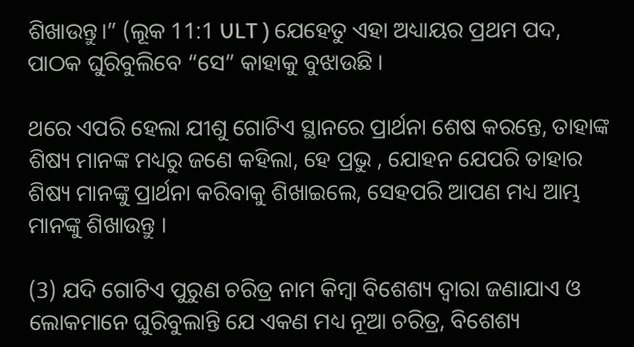ଶିଖାଉନ୍ତୁ।” (ଲୂକ 11:1 ULT ) ଯେହେତୁ ଏହା ଅଧ୍ୟାୟର ପ୍ରଥମ ପଦ, ପାଠକ ଘୁରିବୁଲିବେ “ସେ” କାହାକୁ ବୁଝାଉଛି ।

ଥରେ ଏପରି ହେଲା ଯୀଶୁ ଗୋଟିଏ ସ୍ଥାନରେ ପ୍ରାର୍ଥନା ଶେଷ କରନ୍ତେ, ତାହାଙ୍କ ଶିଷ୍ୟ ମାନଙ୍କ ମଧ୍ୟରୁ ଜଣେ କହିଲା, ହେ ପ୍ରଭୁ , ଯୋହନ ଯେପରି ତାହାର ଶିଷ୍ୟ ମାନଙ୍କୁ ପ୍ରାର୍ଥନା କରିବାକୁ ଶିଖାଇଲେ, ସେହପରି ଆପଣ ମଧ୍ୟ ଆମ୍ଭ ମାନଙ୍କୁ ଶିଖାଉନ୍ତୁ ।

(3) ଯଦି ଗୋଟିଏ ପୁରୁଣ ଚରିତ୍ର ନାମ କିମ୍ବା ବିଶେଶ୍ୟ ଦ୍ଵାରା ଜଣାଯାଏ ଓ ଲୋକମାନେ ଘୁରିବୁଲାନ୍ତି ଯେ ଏକଣ ମଧ୍ୟ ନୂଆ ଚରିତ୍ର, ବିଶେଶ୍ୟ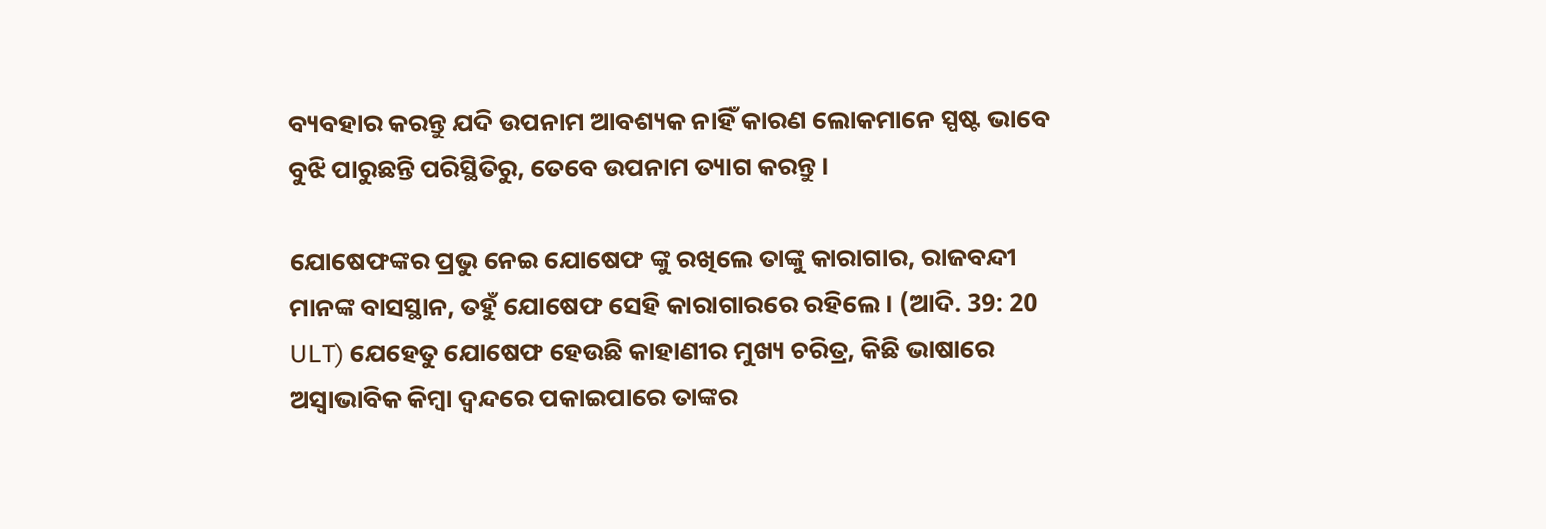ବ୍ୟବହାର କରନ୍ତୁ ଯଦି ଉପନାମ ଆବଶ୍ୟକ ନାହିଁ କାରଣ ଲୋକମାନେ ସ୍ପଷ୍ଟ ଭାବେ ବୁଝି ପାରୁଛନ୍ତି ପରିସ୍ଥିତିରୁ, ତେବେ ଉପନାମ ତ୍ୟାଗ କରନ୍ତୁ ।

ଯୋଷେଫଙ୍କର ପ୍ରଭୁ ନେଇ ଯୋଷେଫ ଙ୍କୁ ରଖିଲେ ତାଙ୍କୁ କାରାଗାର, ରାଜବନ୍ଦୀ ମାନଙ୍କ ବାସସ୍ଥାନ, ତହୁଁ ଯୋଷେଫ ସେହି କାରାଗାରରେ ରହିଲେ । (ଆଦି. 39: 20 ULT) ଯେହେତୁ ଯୋଷେଫ ହେଉଛି କାହାଣୀର ମୁଖ୍ୟ ଚରିତ୍ର, କିଛି ଭାଷାରେ ଅସ୍ୱାଭାବିକ କିମ୍ବା ଦ୍ଵନ୍ଦରେ ପକାଇପାରେ ତାଙ୍କର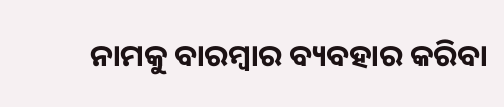ନାମକୁ ବାରମ୍ବାର ବ୍ୟବହାର କରିବା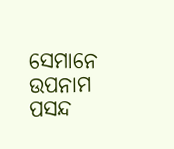ସେମାନେ ଉପନାମ ପସନ୍ଦ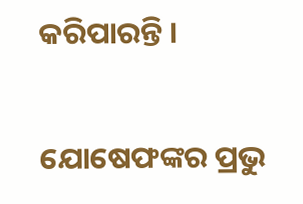କରିପାରନ୍ତି ।

ଯୋଷେଫଙ୍କର ପ୍ରଭୁ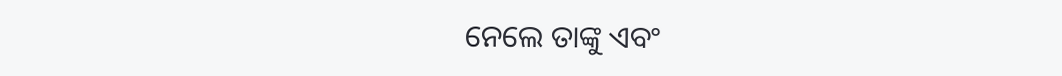ନେଲେ ତାଙ୍କୁ ଏବଂ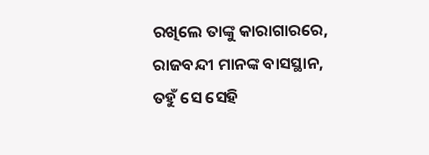ରଖିଲେ ତାଙ୍କୁ କାରାଗାରରେ, ରାଜବନ୍ଦୀ ମାନଙ୍କ ବାସସ୍ଥାନ, ତହୁଁ ସେ ସେହି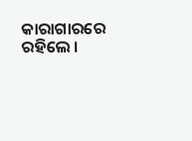କାରାଗାରରେ ରହିଲେ ।